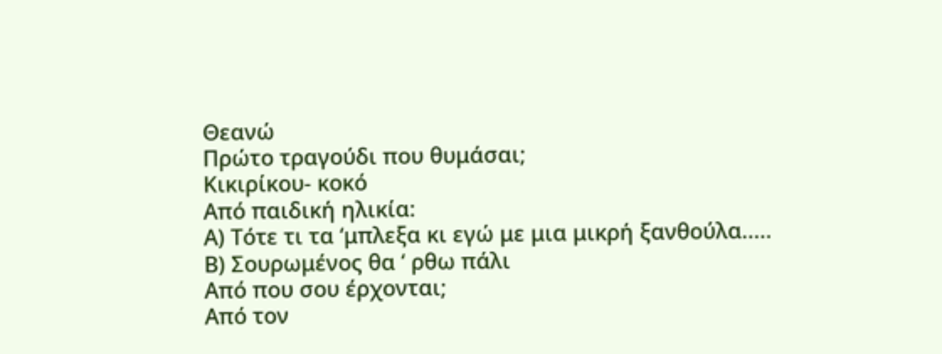Θεανώ
Πρώτο τραγούδι που θυμάσαι;
Κικιρίκου- κοκό
Από παιδική ηλικία:
Α) Τότε τι τα ‘μπλεξα κι εγώ με μια μικρή ξανθούλα.....
Β) Σουρωμένος θα ‘ ρθω πάλι
Από που σου έρχονται;
Από τον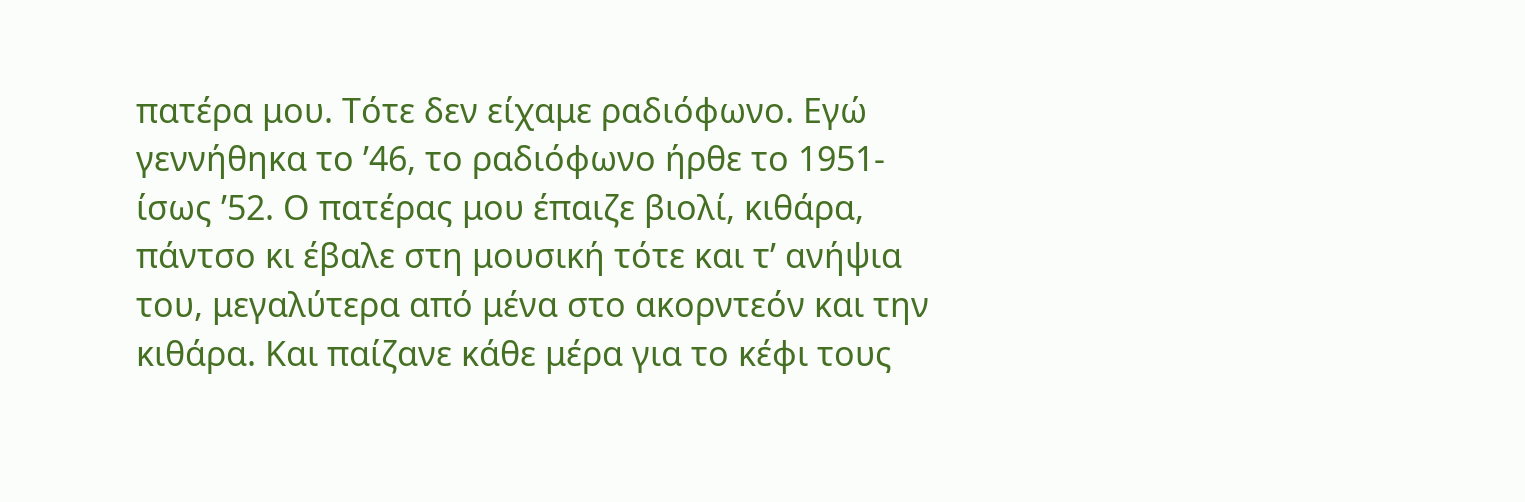πατέρα μου. Τότε δεν είχαμε ραδιόφωνο. Εγώ γεννήθηκα το ’46, το ραδιόφωνο ήρθε το 1951- ίσως ’52. Ο πατέρας μου έπαιζε βιολί, κιθάρα, πάντσο κι έβαλε στη μουσική τότε και τ’ ανήψια του, μεγαλύτερα από μένα στο ακορντεόν και την κιθάρα. Και παίζανε κάθε μέρα για το κέφι τους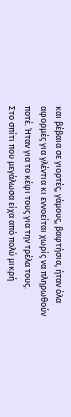και βέβαια σε γιορτές, γάμους, βαφτήσια, ήταν όλα αφορμές για γλέντια κι εννοείται χωρίς να πληρωθούν ποτέ. Ήταν για το κέφι τους για την τρέλα τους.
Στο σπίτι που μεγάλωσα είχα από πολύ μικρή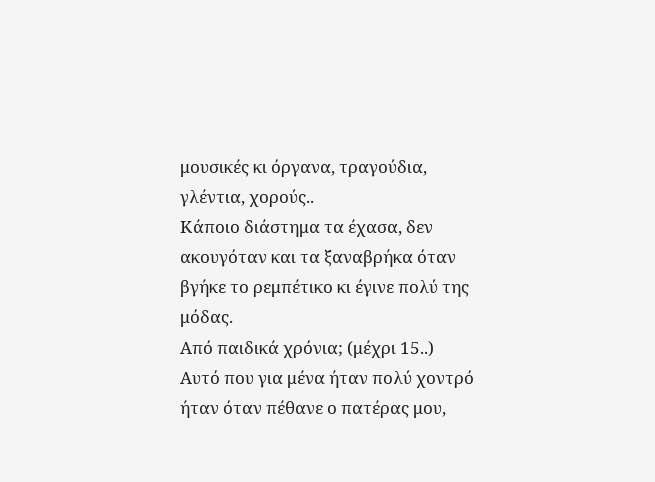μουσικές κι όργανα, τραγούδια, γλέντια, χορούς..
Κάποιο διάστημα τα έχασα, δεν ακουγόταν και τα ξαναβρήκα όταν βγήκε το ρεμπέτικο κι έγινε πολύ της μόδας.
Από παιδικά χρόνια; (μέχρι 15..)
Αυτό που για μένα ήταν πολύ χοντρό ήταν όταν πέθανε ο πατέρας μου,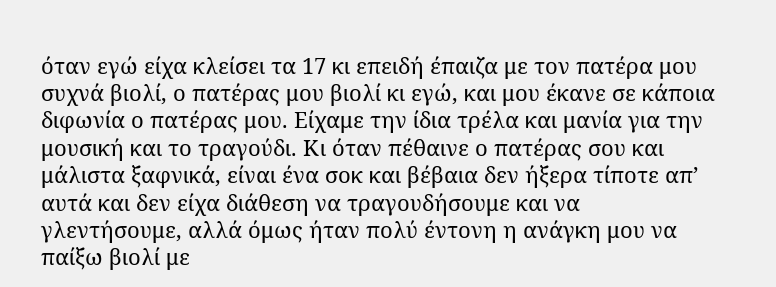όταν εγώ είχα κλείσει τα 17 κι επειδή έπαιζα με τον πατέρα μου συχνά βιολί, ο πατέρας μου βιολί κι εγώ, και μου έκανε σε κάποια διφωνία ο πατέρας μου. Είχαμε την ίδια τρέλα και μανία για την μουσική και το τραγούδι. Κι όταν πέθαινε ο πατέρας σου και μάλιστα ξαφνικά, είναι ένα σοκ και βέβαια δεν ήξερα τίποτε απ’ αυτά και δεν είχα διάθεση να τραγουδήσουμε και να γλεντήσουμε, αλλά όμως ήταν πολύ έντονη η ανάγκη μου να παίξω βιολί με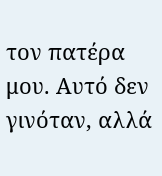τον πατέρα μου. Αυτό δεν γινόταν, αλλά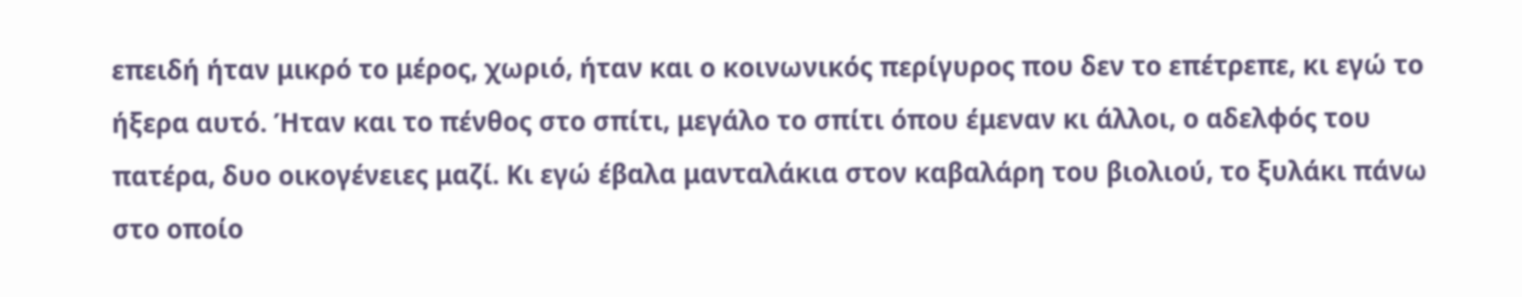επειδή ήταν μικρό το μέρος, χωριό, ήταν και ο κοινωνικός περίγυρος που δεν το επέτρεπε, κι εγώ το ήξερα αυτό. Ήταν και το πένθος στο σπίτι, μεγάλο το σπίτι όπου έμεναν κι άλλοι, ο αδελφός του πατέρα, δυο οικογένειες μαζί. Κι εγώ έβαλα μανταλάκια στον καβαλάρη του βιολιού, το ξυλάκι πάνω στο οποίο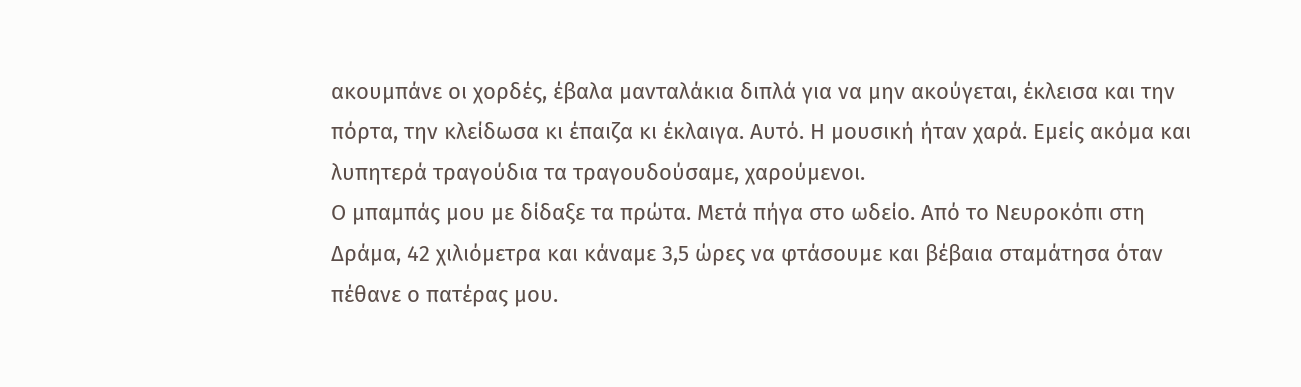ακουμπάνε οι χορδές, έβαλα μανταλάκια διπλά για να μην ακούγεται, έκλεισα και την πόρτα, την κλείδωσα κι έπαιζα κι έκλαιγα. Αυτό. Η μουσική ήταν χαρά. Εμείς ακόμα και λυπητερά τραγούδια τα τραγουδούσαμε, χαρούμενοι.
Ο μπαμπάς μου με δίδαξε τα πρώτα. Μετά πήγα στο ωδείο. Από το Νευροκόπι στη Δράμα, 42 χιλιόμετρα και κάναμε 3,5 ώρες να φτάσουμε και βέβαια σταμάτησα όταν πέθανε ο πατέρας μου.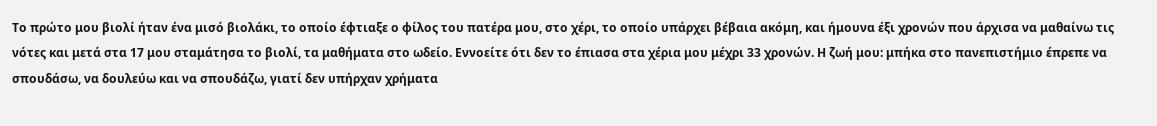Το πρώτο μου βιολί ήταν ένα μισό βιολάκι, το οποίο έφτιαξε ο φίλος του πατέρα μου, στο χέρι, το οποίο υπάρχει βέβαια ακόμη, και ήμουνα έξι χρονών που άρχισα να μαθαίνω τις νότες και μετά στα 17 μου σταμάτησα το βιολί, τα μαθήματα στο ωδείο. Εννοείτε ότι δεν το έπιασα στα χέρια μου μέχρι 33 χρονών. Η ζωή μου: μπήκα στο πανεπιστήμιο έπρεπε να σπουδάσω, να δουλεύω και να σπουδάζω, γιατί δεν υπήρχαν χρήματα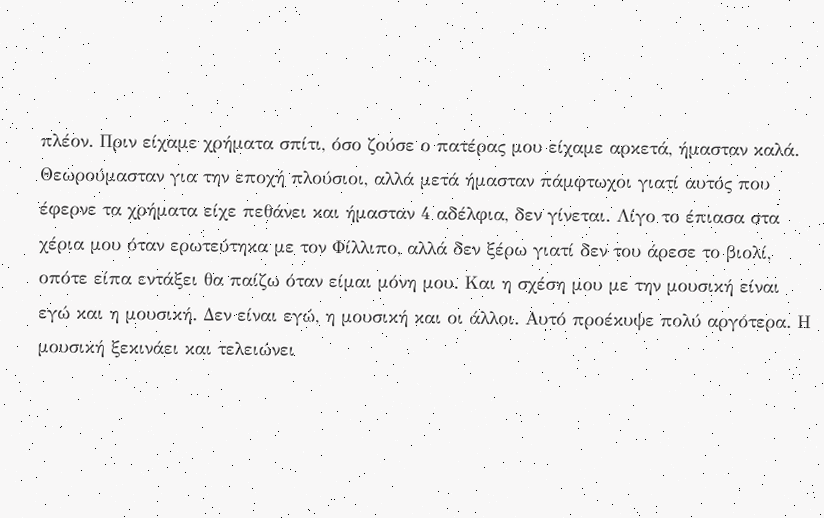πλέον. Πριν είχαμε χρήματα σπίτι, όσο ζούσε ο πατέρας μου είχαμε αρκετά, ήμασταν καλά. Θεωρούμασταν για την εποχή πλούσιοι, αλλά μετά ήμασταν πάμφτωχοι γιατί αυτός που έφερνε τα χρήματα είχε πεθάνει και ήμασταν 4 αδέλφια, δεν γίνεται. Λίγο το έπιασα στα χέρια μου όταν ερωτεύτηκα με τον Φίλλιπο, αλλά δεν ξέρω γιατί δεν του άρεσε το βιολί, οπότε είπα εντάξει θα παίζω όταν είμαι μόνη μου. Και η σχέση μου με την μουσική είναι εγώ και η μουσική. Δεν είναι εγώ, η μουσική και οι άλλοι. Αυτό προέκυψε πολύ αργότερα. Η μουσική ξεκινάει και τελειώνει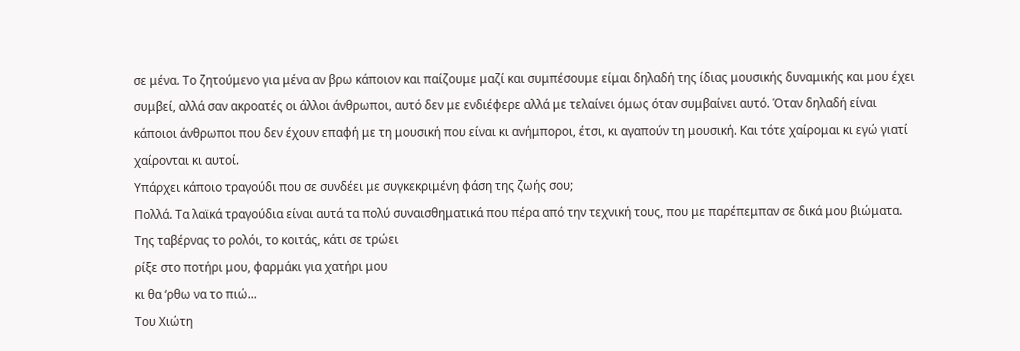σε μένα. Το ζητούμενο για μένα αν βρω κάποιον και παίζουμε μαζί και συμπέσουμε είμαι δηλαδή της ίδιας μουσικής δυναμικής και μου έχει συμβεί, αλλά σαν ακροατές οι άλλοι άνθρωποι, αυτό δεν με ενδιέφερε αλλά με τελαίνει όμως όταν συμβαίνει αυτό. Όταν δηλαδή είναι κάποιοι άνθρωποι που δεν έχουν επαφή με τη μουσική που είναι κι ανήμποροι, έτσι, κι αγαπούν τη μουσική. Και τότε χαίρομαι κι εγώ γιατί χαίρονται κι αυτοί.
Υπάρχει κάποιο τραγούδι που σε συνδέει με συγκεκριμένη φάση της ζωής σου;
Πολλά. Τα λαϊκά τραγούδια είναι αυτά τα πολύ συναισθηματικά που πέρα από την τεχνική τους, που με παρέπεμπαν σε δικά μου βιώματα.
Της ταβέρνας το ρολόι, το κοιτάς, κάτι σε τρώει
ρίξε στο ποτήρι μου, φαρμάκι για χατήρι μου
κι θα ‘ρθω να το πιώ...
Του Χιώτη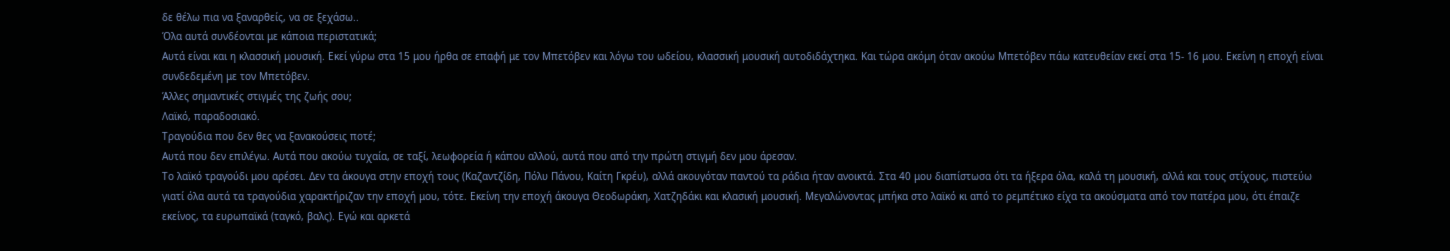δε θέλω πια να ξαναρθείς, να σε ξεχάσω..
Όλα αυτά συνδέονται με κάποια περιστατικά;
Αυτά είναι και η κλασσική μουσική. Εκεί γύρω στα 15 μου ήρθα σε επαφή με τον Μπετόβεν και λόγω του ωδείου, κλασσική μουσική αυτoδιδάχτηκα. Και τώρα ακόμη όταν ακούω Μπετόβεν πάω κατευθείαν εκεί στα 15- 16 μου. Εκείνη η εποχή είναι συνδεδεμένη με τον Μπετόβεν.
Άλλες σημαντικές στιγμές της ζωής σου;
Λαϊκό, παραδοσιακό.
Τραγούδια που δεν θες να ξανακούσεις ποτέ;
Αυτά που δεν επιλέγω. Αυτά που ακούω τυχαία, σε ταξί, λεωφορεία ή κάπου αλλού, αυτά που από την πρώτη στιγμή δεν μου άρεσαν.
Το λαϊκό τραγούδι μου αρέσει. Δεν τα άκουγα στην εποχή τους (Καζαντζίδη, Πόλυ Πάνου, Καίτη Γκρέυ), αλλά ακουγόταν παντού τα ράδια ήταν ανοικτά. Στα 40 μου διαπίστωσα ότι τα ήξερα όλα, καλά τη μουσική, αλλά και τους στίχους, πιστεύω γιατί όλα αυτά τα τραγούδια χαρακτήριζαν την εποχή μου, τότε. Εκείνη την εποχή άκουγα Θεοδωράκη, Χατζηδάκι και κλασική μουσική. Μεγαλώνοντας μπήκα στο λαϊκό κι από το ρεμπέτικο είχα τα ακούσματα από τον πατέρα μου, ότι έπαιζε εκείνος, τα ευρωπαϊκά (ταγκό, βαλς). Εγώ και αρκετά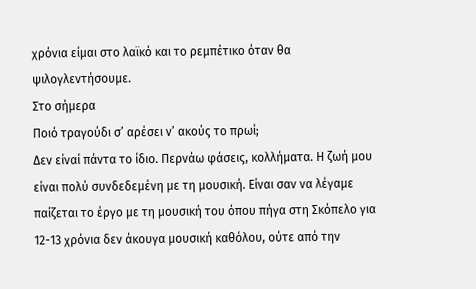χρόνια είμαι στο λαϊκό και το ρεμπέτικο όταν θα ψιλογλεντήσουμε.
Στο σήμερα
Ποιό τραγούδι σ’ αρέσει ν’ ακούς το πρωί;
Δεν είναί πάντα το ίδιο. Περνάω φάσεις, κολλήματα. Η ζωή μου είναι πολύ συνδεδεμένη με τη μουσική. Είναι σαν να λέγαμε παίζεται το έργο με τη μουσική του όπου πήγα στη Σκόπελο για 12-13 χρόνια δεν άκουγα μουσική καθόλου, ούτε από την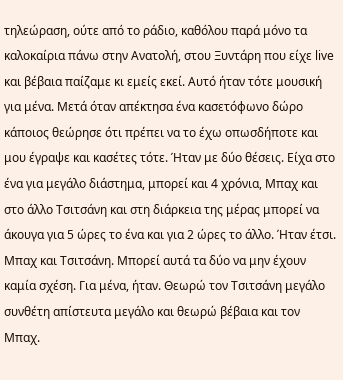τηλεώραση, ούτε από το ράδιο, καθόλου παρά μόνο τα καλοκαίρια πάνω στην Ανατολή, στου Ξυντάρη που είχε live και βέβαια παίζαμε κι εμείς εκεί. Αυτό ήταν τότε μουσική για μένα. Μετά όταν απέκτησα ένα κασετόφωνο δώρο κάποιος θεώρησε ότι πρέπει να το έχω οπωσδήποτε και μου έγραψε και κασέτες τότε. Ήταν με δύο θέσεις. Είχα στο ένα για μεγάλο διάστημα, μπορεί και 4 χρόνια, Μπαχ και στο άλλο Τσιτσάνη και στη διάρκεια της μέρας μπορεί να άκουγα για 5 ώρες το ένα και για 2 ώρες το άλλο. Ήταν έτσι. Μπαχ και Τσιτσάνη. Μπορεί αυτά τα δύο να μην έχουν καμία σχέση. Για μένα, ήταν. Θεωρώ τον Τσιτσάνη μεγάλο συνθέτη απίστευτα μεγάλο και θεωρώ βέβαια και τον Μπαχ.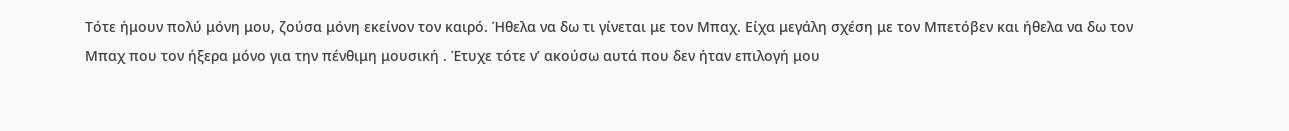Τότε ήμουν πολύ μόνη μου, ζούσα μόνη εκείνον τον καιρό. Ήθελα να δω τι γίνεται με τον Μπαχ. Είχα μεγάλη σχέση με τον Μπετόβεν και ήθελα να δω τον Μπαχ που τον ήξερα μόνο για την πένθιμη μουσική . Έτυχε τότε ν’ ακούσω αυτά που δεν ήταν επιλογή μου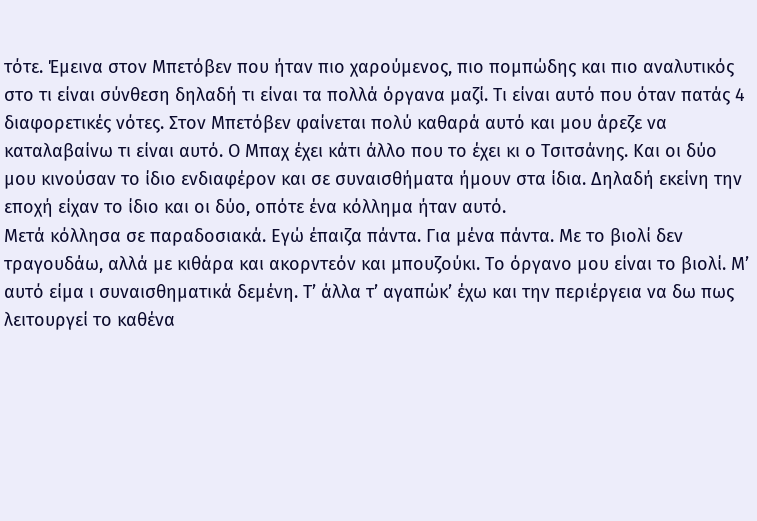τότε. Έμεινα στον Μπετόβεν που ήταν πιο χαρούμενος, πιο πομπώδης και πιο αναλυτικός στο τι είναι σύνθεση δηλαδή τι είναι τα πολλά όργανα μαζί. Τι είναι αυτό που όταν πατάς 4 διαφορετικές νότες. Στον Μπετόβεν φαίνεται πολύ καθαρά αυτό και μου άρεζε να καταλαβαίνω τι είναι αυτό. Ο Μπαχ έχει κάτι άλλο που το έχει κι ο Τσιτσάνης. Και οι δύο μου κινούσαν το ίδιο ενδιαφέρον και σε συναισθήματα ήμουν στα ίδια. Δηλαδή εκείνη την εποχή είχαν το ίδιο και οι δύο, οπότε ένα κόλλημα ήταν αυτό.
Μετά κόλλησα σε παραδοσιακά. Εγώ έπαιζα πάντα. Για μένα πάντα. Με το βιολί δεν τραγουδάω, αλλά με κιθάρα και ακορντεόν και μπουζούκι. Το όργανο μου είναι το βιολί. Μ’ αυτό είμα ι συναισθηματικά δεμένη. Τ’ άλλα τ’ αγαπώκ’ έχω και την περιέργεια να δω πως λειτουργεί το καθένα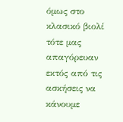όμως στο κλασικό βιολί τότε μας απαγόρευαν εκτός από τις ασκήσεις να κάνουμε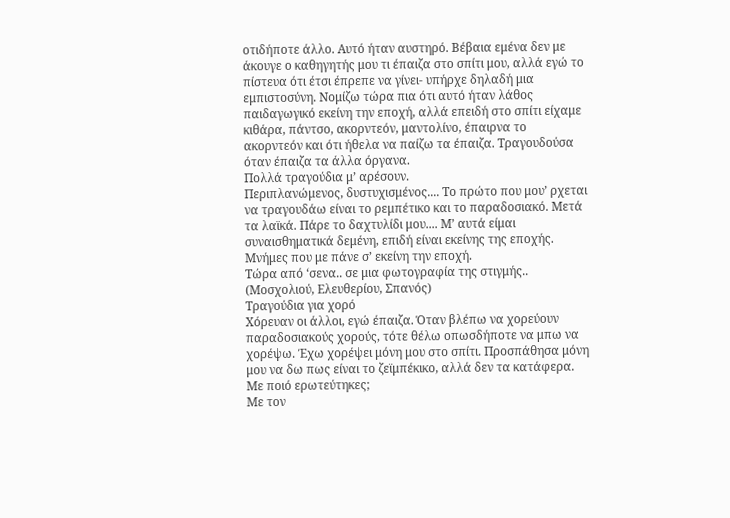οτιδήποτε άλλο. Αυτό ήταν αυστηρό. Βέβαια εμένα δεν με άκουγε ο καθηγητής μου τι έπαιζα στο σπίτι μου, αλλά εγώ το πίστευα ότι έτσι έπρεπε να γίνει- υπήρχε δηλαδή μια εμπιστοσύνη. Νομίζω τώρα πια ότι αυτό ήταν λάθος παιδαγωγικό εκείνη την εποχή, αλλά επειδή στο σπίτι είχαμε κιθάρα, πάντσο, ακορντεόν, μαντολίνο, έπαιρνα το ακορντεόν και ότι ήθελα να παίζω τα έπαιζα. Τραγουδούσα όταν έπαιζα τα άλλα όργανα.
Πολλά τραγούδια μ’ αρέσουν.
Περιπλανώμενος, δυστυχισμένος.... Το πρώτο που μου’ ρχεται να τραγουδάω είναι το ρεμπέτικο και το παραδοσιακό. Μετά τα λαϊκά. Πάρε το δαχτυλίδι μου.... Μ’ αυτά είμαι συναισθηματικά δεμένη, επιδή είναι εκείνης της εποχής. Μνήμες που με πάνε σ’ εκείνη την εποχή.
Τώρα από ‘σενα.. σε μια φωτογραφία της στιγμής.. (Μοσχολιού, Ελευθερίου, Σπανός)
Τραγούδια για χορό
Χόρευαν οι άλλοι, εγώ έπαιζα. Όταν βλέπω να χορεύουν παραδοσιακούς χορούς, τότε θέλω οπωσδήποτε να μπω να χορέψω. Έχω χορέψει μόνη μου στο σπίτι. Προσπάθησα μόνη μου να δω πως είναι το ζεϊμπέκικο, αλλά δεν τα κατάφερα.
Με ποιό ερωτεύτηκες;
Με τον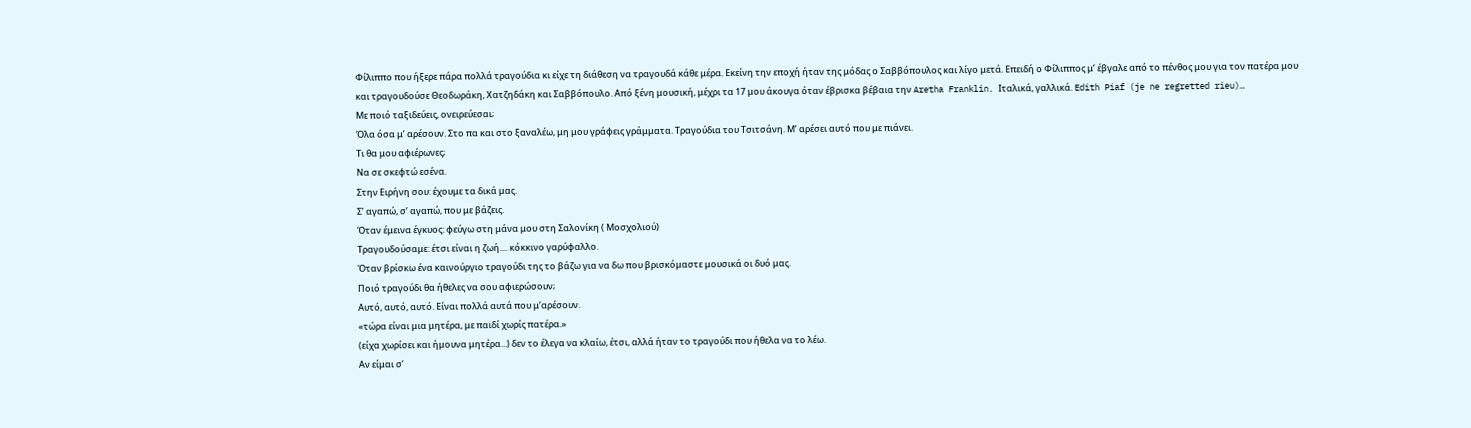Φίλιππο που ήξερε πάρα πολλά τραγούδια κι είχε τη διάθεση να τραγουδά κάθε μέρα. Εκείνη την εποχή ήταν της μόδας ο Σαββόπουλος και λίγο μετά. Επειδή ο Φίλιππος μ’ έβγαλε από το πένθος μου για τον πατέρα μου και τραγουδούσε Θεοδωράκη, Χατζηδάκη και Σαββόπουλο. Από ξένη μουσική, μέχρι τα 17 μου άκουγα όταν έβρισκα βέβαια την Aretha Franklin. Ιταλικά, γαλλικά. Edith Piaf (je ne regretted rieu)…
Με ποιό ταξιδεύεις, ονειρεύεσαι;
Όλα όσα μ’ αρέσουν. Στο πα και στο ξαναλέω, μη μου γράφεις γράμματα. Τραγούδια του Τσιτσάνη. Μ’ αρέσει αυτό που με πιάνει.
Τι θα μου αφιέρωνες;
Να σε σκεφτώ εσένα.
Στην Ειρήνη σου: έχουμε τα δικά μας.
Σ’ αγαπώ, σ’ αγαπώ, που με βάζεις.
Όταν έμεινα έγκυος: φεύγω στη μάνα μου στη Σαλονίκη ( Μοσχολιού)
Τραγουδούσαμε: έτσι είναι η ζωή.... κόκκινο γαρύφαλλο.
Όταν βρίσκω ένα καινούργιο τραγούδι της το βάζω για να δω που βρισκόμαστε μουσικά οι δυό μας.
Ποιό τραγούδι θα ήθελες να σου αφιερώσουν;
Αυτό, αυτό, αυτό. Είναι πολλά αυτά που μ’αρέσουν.
«τώρα είναι μια μητέρα, με παιδί χωρίς πατέρα.»
(είχα χωρίσει και ήμουνα μητέρα...) δεν το έλεγα να κλαίω, έτσι, αλλά ήταν το τραγούδι που ήθελα να το λέω.
Αν είμαι σ’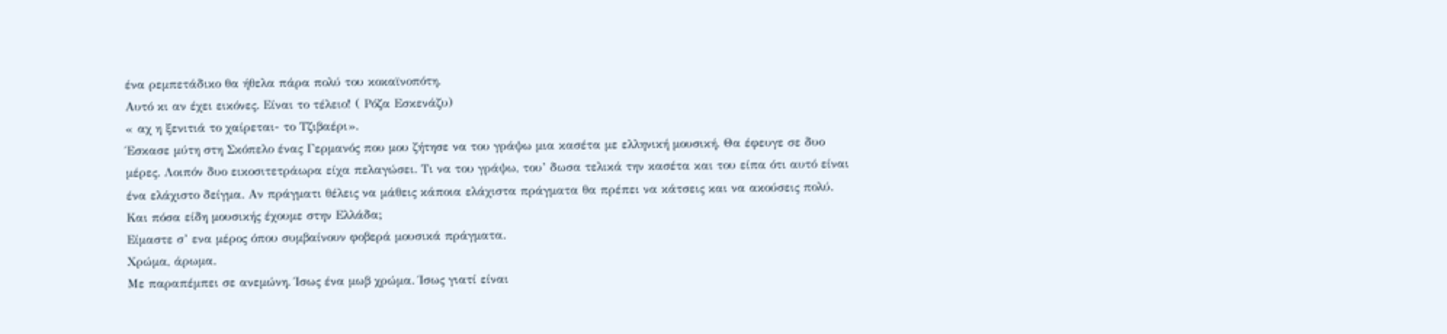ένα ρεμπετάδικο θα ήθελα πάρα πολύ του κοκαϊνοπότη.
Αυτό κι αν έχει εικόνες. Είναι το τέλειο! ( Ρόζα Εσκενάζυ)
« αχ η ξενιτιά το χαίρεται- το Τζιβαέρι».
Έσκασε μύτη στη Σκόπελο ένας Γερμανός που μου ζήτησε να του γράψω μια κασέτα με ελληνική μουσική. Θα έφευγε σε δυο μέρες. Λοιπόν δυο εικοσιτετράωρα είχα πελαγώσει. Τι να του γράψω, του’ δωσα τελικά την κασέτα και του είπα ότι αυτό είναι ένα ελάχιστο δείγμα. Αν πράγματι θέλεις να μάθεις κάποια ελάχιστα πράγματα θα πρέπει να κάτσεις και να ακούσεις πολύ.
Και πόσα είδη μουσικής έχουμε στην Ελλάδα;
Είμαστε σ’ ενα μέρος όπου συμβαίνουν φοβερά μουσικά πράγματα.
Χρώμα, άρωμα.
Με παραπέμπει σε ανεμώνη. Ίσως ένα μωβ χρώμα. Ίσως γιατί είναι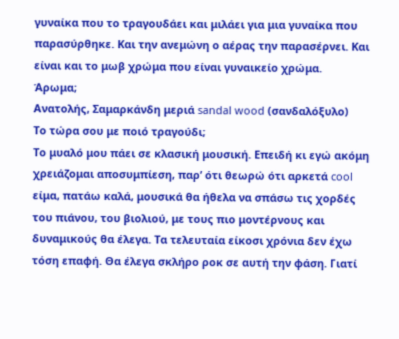γυναίκα που το τραγουδάει και μιλάει για μια γυναίκα που παρασύρθηκε. Και την ανεμώνη ο αέρας την παρασέρνει. Και είναι και το μωβ χρώμα που είναι γυναικείο χρώμα.
Άρωμα;
Ανατολής, Σαμαρκάνδη μεριά sandal wood (σανδαλόξυλο)
Το τώρα σου με ποιό τραγούδι;
Το μυαλό μου πάει σε κλασική μουσική. Επειδή κι εγώ ακόμη χρειάζομαι αποσυμπίεση, παρ’ ότι θεωρώ ότι αρκετά cool είμα, πατάω καλά, μουσικά θα ήθελα να σπάσω τις χορδές του πιάνου, του βιολιού, με τους πιο μοντέρνους και δυναμικούς θα έλεγα. Τα τελευταία είκοσι χρόνια δεν έχω τόση επαφή. Θα έλεγα σκλήρο ροκ σε αυτή την φάση. Γιατί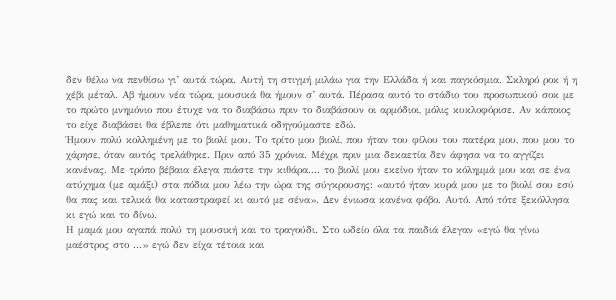δεν θέλω να πενθίσω γι’ αυτά τώρα. Αυτή τη στιγμή μιλάω για την Ελλάδα ή και παγκόσμια. Σκληρό ροκ ή η χέβι μέταλ. Αβ ήμουν νέα τώρα, μουσικά θα ήμουν σ’ αυτά. Πέρασα αυτό το στάδιο του προσωπικού σοκ με το πρώτο μνημόνιο που έτυχε να το διαβάσω πριν το διαβάσουν οι αρμόδιοι, μόλις κυκλοφόρισε. Αν κάποιος το είχε διαβάσει θα έβλεπε ότι μαθηματικά οδηγούμαστε εδώ.
Ήμουν πολύ κολλημένη με το βιολί μου. Το τρίτο μου βιολί, που ήταν του φίλου του πατέρα μου, που μου το χάρησε, όταν αυτός τρελάθηκε. Πριν από 35 χρόνια. Μέχρι πριν μια δεκαετία δεν άφησα να το αγγίζει κανένας. Με τρόπο βέβαια έλεγα πιάστε την κιθάρα.... το βιολί μου εκείνο ήταν το κόλημμά μου και σε ένα ατύχημα (με αμάξι) στα πόδια μου λέω την ώρα της σύγκρουσης: «αυτό ήταν κυρά μου με το βιολί σου εσύ θα πας και τελικά θα καταστραφεί κι αυτό με σένα». Δεν ένιωσα κανένα φόβο. Αυτό. Από τότε ξεκόλλησα κι εγώ και το δίνω.
Η μαμά μου αγαπά πολύ τη μουσική και το τραγούδι. Στο ωδείο όλα τα παιδιά έλεγαν «εγώ θα γίνω μαέστρος στο ...» εγώ δεν είχα τέτοια και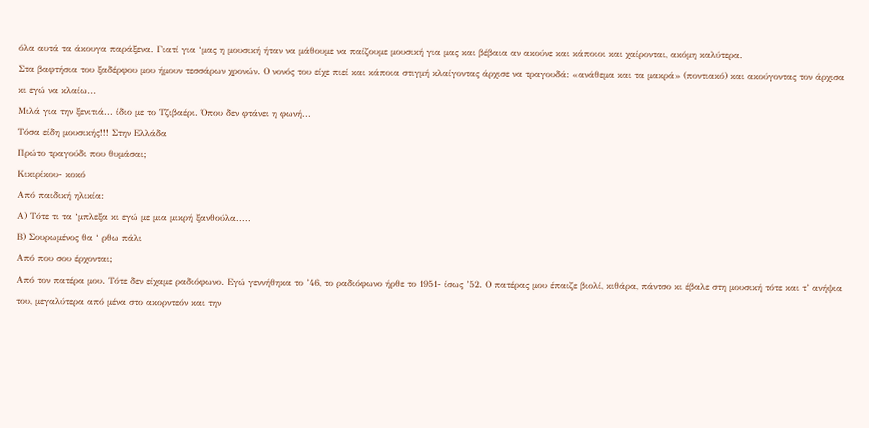όλα αυτά τα άκουγα παράξενα. Γιατί για ‘μας η μουσική ήταν να μάθουμε να παίζουμε μουσική για μας και βέβαια αν ακούνε και κάποιοι και χαίρονται, ακόμη καλύτερα.
Στα βαφτήσια του ξαδέρφου μου ήμουν τεσσάρων χρονών. Ο νονός του είχε πιεί και κάποια στιγμή κλαίγοντας άρχισε να τραγουδά: «ανάθεμα και τα μακρά» (ποντιακό) και ακούγοντας τον άρχισα κι εγώ να κλαίω...
Μιλά για την ξενιτιά... ίδιο με το Τζιβαέρι. Όπου δεν φτάνει η φωνή...
Τόσα είδη μουσικής!!! Στην Ελλάδα
Πρώτο τραγούδι που θυμάσαι;
Κικιρίκου- κοκό
Από παιδική ηλικία:
Α) Τότε τι τα ‘μπλεξα κι εγώ με μια μικρή ξανθούλα.....
Β) Σουρωμένος θα ‘ ρθω πάλι
Από που σου έρχονται;
Από τον πατέρα μου. Τότε δεν είχαμε ραδιόφωνο. Εγώ γεννήθηκα το ’46, το ραδιόφωνο ήρθε το 1951- ίσως ’52. Ο πατέρας μου έπαιζε βιολί, κιθάρα, πάντσο κι έβαλε στη μουσική τότε και τ’ ανήψια του, μεγαλύτερα από μένα στο ακορντεόν και την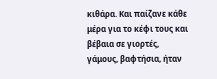κιθάρα. Και παίζανε κάθε μέρα για το κέφι τους και βέβαια σε γιορτές, γάμους, βαφτήσια, ήταν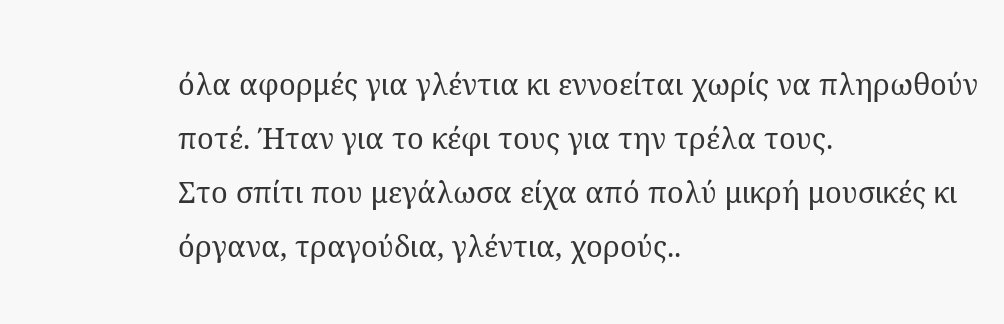όλα αφορμές για γλέντια κι εννοείται χωρίς να πληρωθούν ποτέ. Ήταν για το κέφι τους για την τρέλα τους.
Στο σπίτι που μεγάλωσα είχα από πολύ μικρή μουσικές κι όργανα, τραγούδια, γλέντια, χορούς..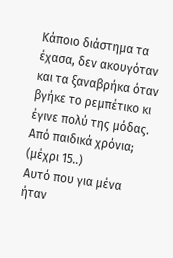Κάποιο διάστημα τα έχασα, δεν ακουγόταν και τα ξαναβρήκα όταν βγήκε το ρεμπέτικο κι έγινε πολύ της μόδας.
Από παιδικά χρόνια; (μέχρι 15..)
Αυτό που για μένα ήταν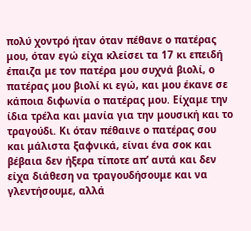πολύ χοντρό ήταν όταν πέθανε ο πατέρας μου, όταν εγώ είχα κλείσει τα 17 κι επειδή έπαιζα με τον πατέρα μου συχνά βιολί, ο πατέρας μου βιολί κι εγώ, και μου έκανε σε κάποια διφωνία ο πατέρας μου. Είχαμε την ίδια τρέλα και μανία για την μουσική και το τραγούδι. Κι όταν πέθαινε ο πατέρας σου και μάλιστα ξαφνικά, είναι ένα σοκ και βέβαια δεν ήξερα τίποτε απ’ αυτά και δεν είχα διάθεση να τραγουδήσουμε και να γλεντήσουμε, αλλά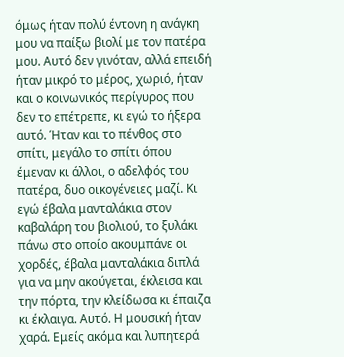όμως ήταν πολύ έντονη η ανάγκη μου να παίξω βιολί με τον πατέρα μου. Αυτό δεν γινόταν, αλλά επειδή ήταν μικρό το μέρος, χωριό, ήταν και ο κοινωνικός περίγυρος που δεν το επέτρεπε, κι εγώ το ήξερα αυτό. Ήταν και το πένθος στο σπίτι, μεγάλο το σπίτι όπου έμεναν κι άλλοι, ο αδελφός του πατέρα, δυο οικογένειες μαζί. Κι εγώ έβαλα μανταλάκια στον καβαλάρη του βιολιού, το ξυλάκι πάνω στο οποίο ακουμπάνε οι χορδές, έβαλα μανταλάκια διπλά για να μην ακούγεται, έκλεισα και την πόρτα, την κλείδωσα κι έπαιζα κι έκλαιγα. Αυτό. Η μουσική ήταν χαρά. Εμείς ακόμα και λυπητερά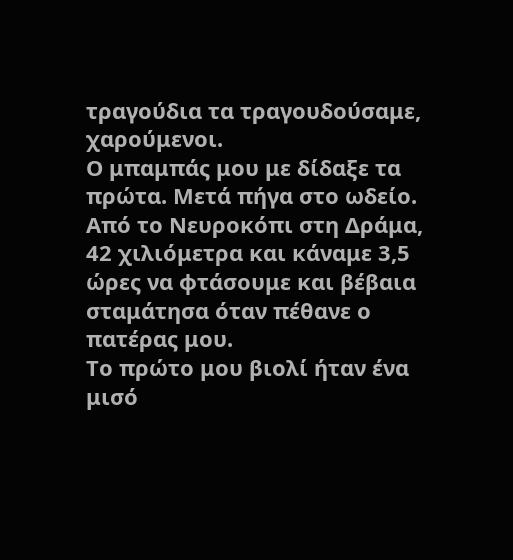τραγούδια τα τραγουδούσαμε, χαρούμενοι.
Ο μπαμπάς μου με δίδαξε τα πρώτα. Μετά πήγα στο ωδείο. Από το Νευροκόπι στη Δράμα, 42 χιλιόμετρα και κάναμε 3,5 ώρες να φτάσουμε και βέβαια σταμάτησα όταν πέθανε ο πατέρας μου.
Το πρώτο μου βιολί ήταν ένα μισό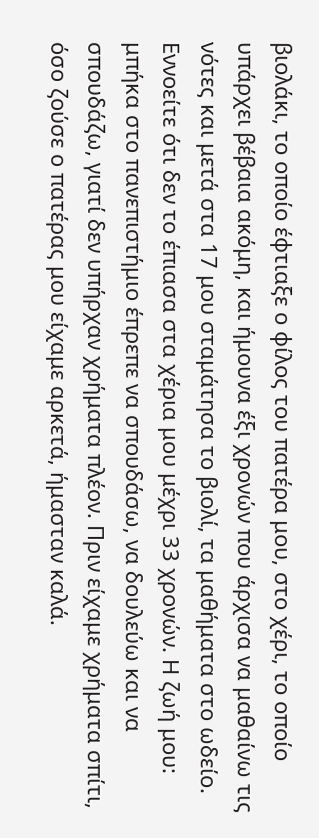βιολάκι, το οποίο έφτιαξε ο φίλος του πατέρα μου, στο χέρι, το οποίο υπάρχει βέβαια ακόμη, και ήμουνα έξι χρονών που άρχισα να μαθαίνω τις νότες και μετά στα 17 μου σταμάτησα το βιολί, τα μαθήματα στο ωδείο. Εννοείτε ότι δεν το έπιασα στα χέρια μου μέχρι 33 χρονών. Η ζωή μου: μπήκα στο πανεπιστήμιο έπρεπε να σπουδάσω, να δουλεύω και να σπουδάζω, γιατί δεν υπήρχαν χρήματα πλέον. Πριν είχαμε χρήματα σπίτι, όσο ζούσε ο πατέρας μου είχαμε αρκετά, ήμασταν καλά.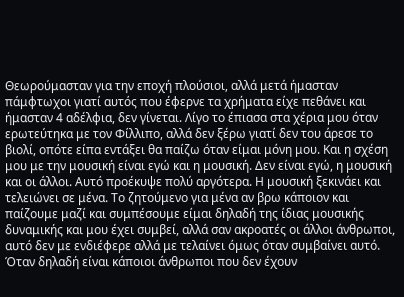Θεωρούμασταν για την εποχή πλούσιοι, αλλά μετά ήμασταν πάμφτωχοι γιατί αυτός που έφερνε τα χρήματα είχε πεθάνει και ήμασταν 4 αδέλφια, δεν γίνεται. Λίγο το έπιασα στα χέρια μου όταν ερωτεύτηκα με τον Φίλλιπο, αλλά δεν ξέρω γιατί δεν του άρεσε το βιολί, οπότε είπα εντάξει θα παίζω όταν είμαι μόνη μου. Και η σχέση μου με την μουσική είναι εγώ και η μουσική. Δεν είναι εγώ, η μουσική και οι άλλοι. Αυτό προέκυψε πολύ αργότερα. Η μουσική ξεκινάει και τελειώνει σε μένα. Το ζητούμενο για μένα αν βρω κάποιον και παίζουμε μαζί και συμπέσουμε είμαι δηλαδή της ίδιας μουσικής δυναμικής και μου έχει συμβεί, αλλά σαν ακροατές οι άλλοι άνθρωποι, αυτό δεν με ενδιέφερε αλλά με τελαίνει όμως όταν συμβαίνει αυτό. Όταν δηλαδή είναι κάποιοι άνθρωποι που δεν έχουν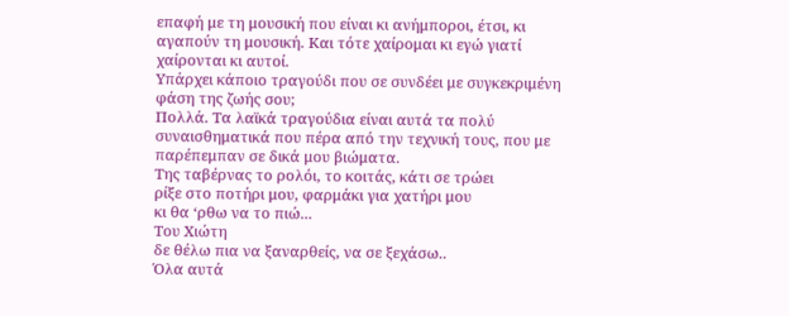επαφή με τη μουσική που είναι κι ανήμποροι, έτσι, κι αγαπούν τη μουσική. Και τότε χαίρομαι κι εγώ γιατί χαίρονται κι αυτοί.
Υπάρχει κάποιο τραγούδι που σε συνδέει με συγκεκριμένη φάση της ζωής σου;
Πολλά. Τα λαϊκά τραγούδια είναι αυτά τα πολύ συναισθηματικά που πέρα από την τεχνική τους, που με παρέπεμπαν σε δικά μου βιώματα.
Της ταβέρνας το ρολόι, το κοιτάς, κάτι σε τρώει
ρίξε στο ποτήρι μου, φαρμάκι για χατήρι μου
κι θα ‘ρθω να το πιώ...
Του Χιώτη
δε θέλω πια να ξαναρθείς, να σε ξεχάσω..
Όλα αυτά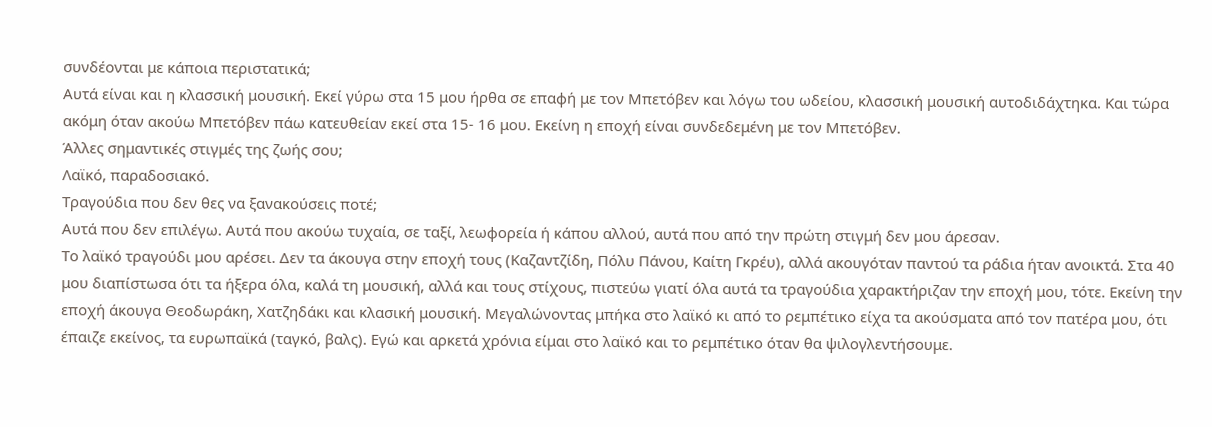συνδέονται με κάποια περιστατικά;
Αυτά είναι και η κλασσική μουσική. Εκεί γύρω στα 15 μου ήρθα σε επαφή με τον Μπετόβεν και λόγω του ωδείου, κλασσική μουσική αυτoδιδάχτηκα. Και τώρα ακόμη όταν ακούω Μπετόβεν πάω κατευθείαν εκεί στα 15- 16 μου. Εκείνη η εποχή είναι συνδεδεμένη με τον Μπετόβεν.
Άλλες σημαντικές στιγμές της ζωής σου;
Λαϊκό, παραδοσιακό.
Τραγούδια που δεν θες να ξανακούσεις ποτέ;
Αυτά που δεν επιλέγω. Αυτά που ακούω τυχαία, σε ταξί, λεωφορεία ή κάπου αλλού, αυτά που από την πρώτη στιγμή δεν μου άρεσαν.
Το λαϊκό τραγούδι μου αρέσει. Δεν τα άκουγα στην εποχή τους (Καζαντζίδη, Πόλυ Πάνου, Καίτη Γκρέυ), αλλά ακουγόταν παντού τα ράδια ήταν ανοικτά. Στα 40 μου διαπίστωσα ότι τα ήξερα όλα, καλά τη μουσική, αλλά και τους στίχους, πιστεύω γιατί όλα αυτά τα τραγούδια χαρακτήριζαν την εποχή μου, τότε. Εκείνη την εποχή άκουγα Θεοδωράκη, Χατζηδάκι και κλασική μουσική. Μεγαλώνοντας μπήκα στο λαϊκό κι από το ρεμπέτικο είχα τα ακούσματα από τον πατέρα μου, ότι έπαιζε εκείνος, τα ευρωπαϊκά (ταγκό, βαλς). Εγώ και αρκετά χρόνια είμαι στο λαϊκό και το ρεμπέτικο όταν θα ψιλογλεντήσουμε.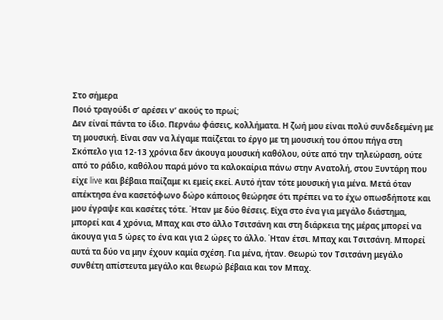Στο σήμερα
Ποιό τραγούδι σ’ αρέσει ν’ ακούς το πρωί;
Δεν είναί πάντα το ίδιο. Περνάω φάσεις, κολλήματα. Η ζωή μου είναι πολύ συνδεδεμένη με τη μουσική. Είναι σαν να λέγαμε παίζεται το έργο με τη μουσική του όπου πήγα στη Σκόπελο για 12-13 χρόνια δεν άκουγα μουσική καθόλου, ούτε από την τηλεώραση, ούτε από το ράδιο, καθόλου παρά μόνο τα καλοκαίρια πάνω στην Ανατολή, στου Ξυντάρη που είχε live και βέβαια παίζαμε κι εμείς εκεί. Αυτό ήταν τότε μουσική για μένα. Μετά όταν απέκτησα ένα κασετόφωνο δώρο κάποιος θεώρησε ότι πρέπει να το έχω οπωσδήποτε και μου έγραψε και κασέτες τότε. Ήταν με δύο θέσεις. Είχα στο ένα για μεγάλο διάστημα, μπορεί και 4 χρόνια, Μπαχ και στο άλλο Τσιτσάνη και στη διάρκεια της μέρας μπορεί να άκουγα για 5 ώρες το ένα και για 2 ώρες το άλλο. Ήταν έτσι. Μπαχ και Τσιτσάνη. Μπορεί αυτά τα δύο να μην έχουν καμία σχέση. Για μένα, ήταν. Θεωρώ τον Τσιτσάνη μεγάλο συνθέτη απίστευτα μεγάλο και θεωρώ βέβαια και τον Μπαχ.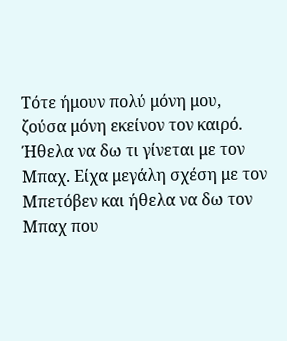Τότε ήμουν πολύ μόνη μου, ζούσα μόνη εκείνον τον καιρό. Ήθελα να δω τι γίνεται με τον Μπαχ. Είχα μεγάλη σχέση με τον Μπετόβεν και ήθελα να δω τον Μπαχ που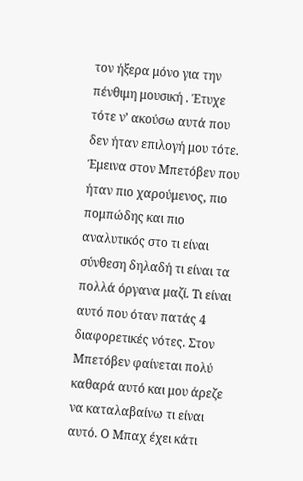τον ήξερα μόνο για την πένθιμη μουσική . Έτυχε τότε ν’ ακούσω αυτά που δεν ήταν επιλογή μου τότε. Έμεινα στον Μπετόβεν που ήταν πιο χαρούμενος, πιο πομπώδης και πιο αναλυτικός στο τι είναι σύνθεση δηλαδή τι είναι τα πολλά όργανα μαζί. Τι είναι αυτό που όταν πατάς 4 διαφορετικές νότες. Στον Μπετόβεν φαίνεται πολύ καθαρά αυτό και μου άρεζε να καταλαβαίνω τι είναι αυτό. Ο Μπαχ έχει κάτι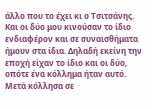άλλο που το έχει κι ο Τσιτσάνης. Και οι δύο μου κινούσαν το ίδιο ενδιαφέρον και σε συναισθήματα ήμουν στα ίδια. Δηλαδή εκείνη την εποχή είχαν το ίδιο και οι δύο, οπότε ένα κόλλημα ήταν αυτό.
Μετά κόλλησα σε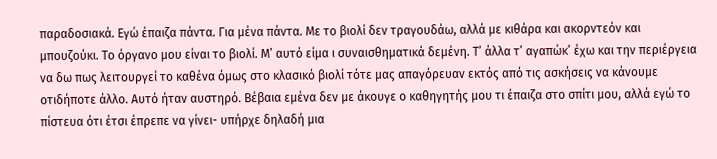παραδοσιακά. Εγώ έπαιζα πάντα. Για μένα πάντα. Με το βιολί δεν τραγουδάω, αλλά με κιθάρα και ακορντεόν και μπουζούκι. Το όργανο μου είναι το βιολί. Μ’ αυτό είμα ι συναισθηματικά δεμένη. Τ’ άλλα τ’ αγαπώκ’ έχω και την περιέργεια να δω πως λειτουργεί το καθένα όμως στο κλασικό βιολί τότε μας απαγόρευαν εκτός από τις ασκήσεις να κάνουμε οτιδήποτε άλλο. Αυτό ήταν αυστηρό. Βέβαια εμένα δεν με άκουγε ο καθηγητής μου τι έπαιζα στο σπίτι μου, αλλά εγώ το πίστευα ότι έτσι έπρεπε να γίνει- υπήρχε δηλαδή μια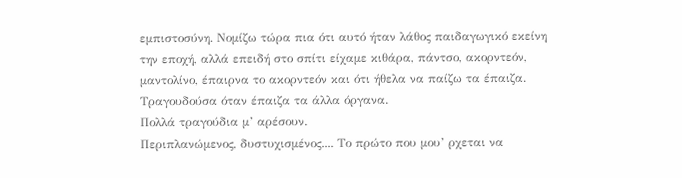εμπιστοσύνη. Νομίζω τώρα πια ότι αυτό ήταν λάθος παιδαγωγικό εκείνη την εποχή, αλλά επειδή στο σπίτι είχαμε κιθάρα, πάντσο, ακορντεόν, μαντολίνο, έπαιρνα το ακορντεόν και ότι ήθελα να παίζω τα έπαιζα. Τραγουδούσα όταν έπαιζα τα άλλα όργανα.
Πολλά τραγούδια μ’ αρέσουν.
Περιπλανώμενος, δυστυχισμένος.... Το πρώτο που μου’ ρχεται να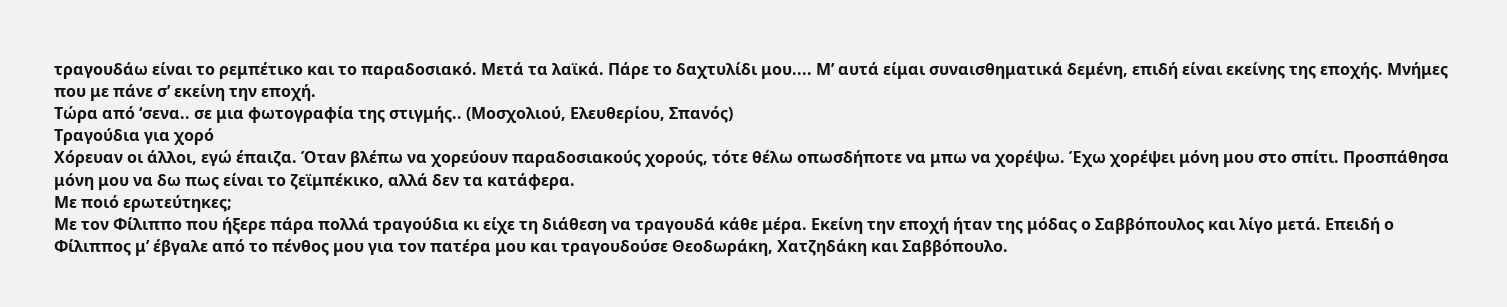τραγουδάω είναι το ρεμπέτικο και το παραδοσιακό. Μετά τα λαϊκά. Πάρε το δαχτυλίδι μου.... Μ’ αυτά είμαι συναισθηματικά δεμένη, επιδή είναι εκείνης της εποχής. Μνήμες που με πάνε σ’ εκείνη την εποχή.
Τώρα από ‘σενα.. σε μια φωτογραφία της στιγμής.. (Μοσχολιού, Ελευθερίου, Σπανός)
Τραγούδια για χορό
Χόρευαν οι άλλοι, εγώ έπαιζα. Όταν βλέπω να χορεύουν παραδοσιακούς χορούς, τότε θέλω οπωσδήποτε να μπω να χορέψω. Έχω χορέψει μόνη μου στο σπίτι. Προσπάθησα μόνη μου να δω πως είναι το ζεϊμπέκικο, αλλά δεν τα κατάφερα.
Με ποιό ερωτεύτηκες;
Με τον Φίλιππο που ήξερε πάρα πολλά τραγούδια κι είχε τη διάθεση να τραγουδά κάθε μέρα. Εκείνη την εποχή ήταν της μόδας ο Σαββόπουλος και λίγο μετά. Επειδή ο Φίλιππος μ’ έβγαλε από το πένθος μου για τον πατέρα μου και τραγουδούσε Θεοδωράκη, Χατζηδάκη και Σαββόπουλο.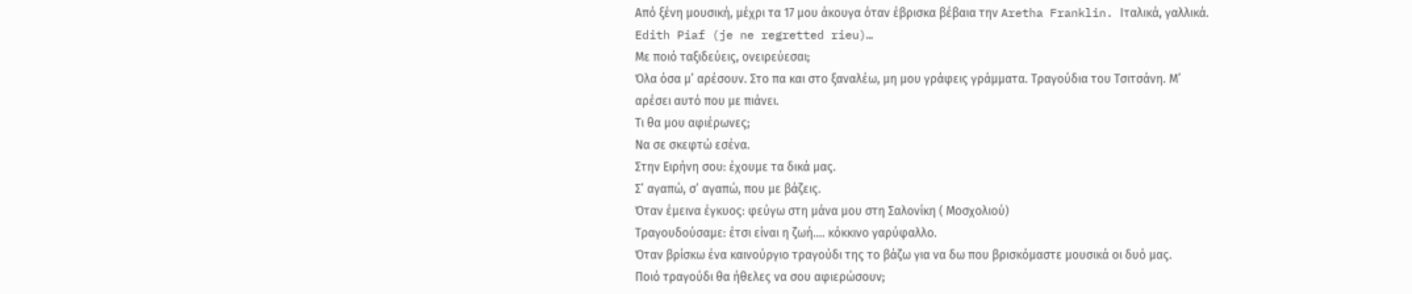Από ξένη μουσική, μέχρι τα 17 μου άκουγα όταν έβρισκα βέβαια την Aretha Franklin. Ιταλικά, γαλλικά. Edith Piaf (je ne regretted rieu)…
Με ποιό ταξιδεύεις, ονειρεύεσαι;
Όλα όσα μ’ αρέσουν. Στο πα και στο ξαναλέω, μη μου γράφεις γράμματα. Τραγούδια του Τσιτσάνη. Μ’ αρέσει αυτό που με πιάνει.
Τι θα μου αφιέρωνες;
Να σε σκεφτώ εσένα.
Στην Ειρήνη σου: έχουμε τα δικά μας.
Σ’ αγαπώ, σ’ αγαπώ, που με βάζεις.
Όταν έμεινα έγκυος: φεύγω στη μάνα μου στη Σαλονίκη ( Μοσχολιού)
Τραγουδούσαμε: έτσι είναι η ζωή.... κόκκινο γαρύφαλλο.
Όταν βρίσκω ένα καινούργιο τραγούδι της το βάζω για να δω που βρισκόμαστε μουσικά οι δυό μας.
Ποιό τραγούδι θα ήθελες να σου αφιερώσουν;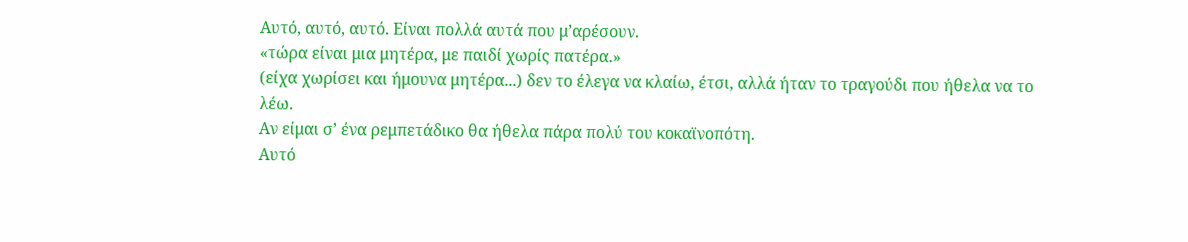Αυτό, αυτό, αυτό. Είναι πολλά αυτά που μ’αρέσουν.
«τώρα είναι μια μητέρα, με παιδί χωρίς πατέρα.»
(είχα χωρίσει και ήμουνα μητέρα...) δεν το έλεγα να κλαίω, έτσι, αλλά ήταν το τραγούδι που ήθελα να το λέω.
Αν είμαι σ’ ένα ρεμπετάδικο θα ήθελα πάρα πολύ του κοκαϊνοπότη.
Αυτό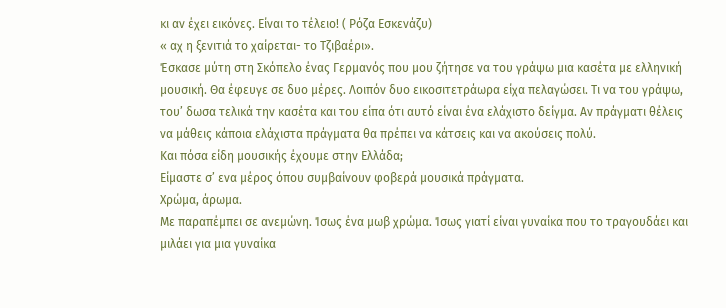κι αν έχει εικόνες. Είναι το τέλειο! ( Ρόζα Εσκενάζυ)
« αχ η ξενιτιά το χαίρεται- το Τζιβαέρι».
Έσκασε μύτη στη Σκόπελο ένας Γερμανός που μου ζήτησε να του γράψω μια κασέτα με ελληνική μουσική. Θα έφευγε σε δυο μέρες. Λοιπόν δυο εικοσιτετράωρα είχα πελαγώσει. Τι να του γράψω, του’ δωσα τελικά την κασέτα και του είπα ότι αυτό είναι ένα ελάχιστο δείγμα. Αν πράγματι θέλεις να μάθεις κάποια ελάχιστα πράγματα θα πρέπει να κάτσεις και να ακούσεις πολύ.
Και πόσα είδη μουσικής έχουμε στην Ελλάδα;
Είμαστε σ’ ενα μέρος όπου συμβαίνουν φοβερά μουσικά πράγματα.
Χρώμα, άρωμα.
Με παραπέμπει σε ανεμώνη. Ίσως ένα μωβ χρώμα. Ίσως γιατί είναι γυναίκα που το τραγουδάει και μιλάει για μια γυναίκα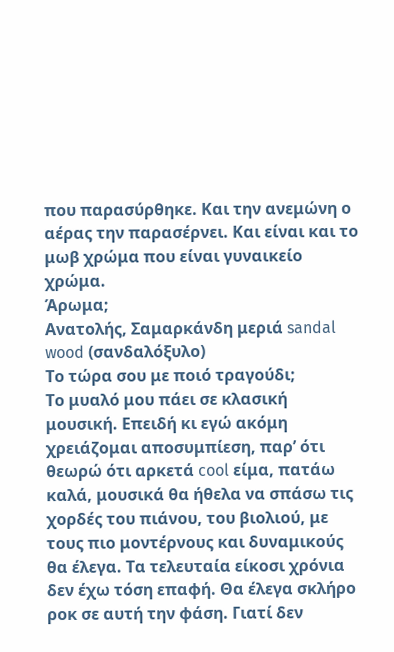που παρασύρθηκε. Και την ανεμώνη ο αέρας την παρασέρνει. Και είναι και το μωβ χρώμα που είναι γυναικείο χρώμα.
Άρωμα;
Ανατολής, Σαμαρκάνδη μεριά sandal wood (σανδαλόξυλο)
Το τώρα σου με ποιό τραγούδι;
Το μυαλό μου πάει σε κλασική μουσική. Επειδή κι εγώ ακόμη χρειάζομαι αποσυμπίεση, παρ’ ότι θεωρώ ότι αρκετά cool είμα, πατάω καλά, μουσικά θα ήθελα να σπάσω τις χορδές του πιάνου, του βιολιού, με τους πιο μοντέρνους και δυναμικούς θα έλεγα. Τα τελευταία είκοσι χρόνια δεν έχω τόση επαφή. Θα έλεγα σκλήρο ροκ σε αυτή την φάση. Γιατί δεν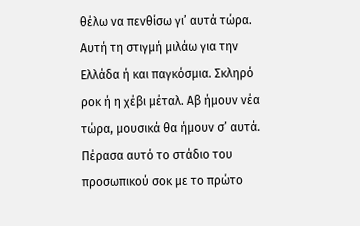θέλω να πενθίσω γι’ αυτά τώρα. Αυτή τη στιγμή μιλάω για την Ελλάδα ή και παγκόσμια. Σκληρό ροκ ή η χέβι μέταλ. Αβ ήμουν νέα τώρα, μουσικά θα ήμουν σ’ αυτά. Πέρασα αυτό το στάδιο του προσωπικού σοκ με το πρώτο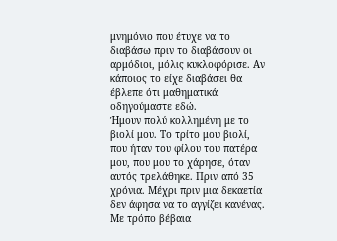μνημόνιο που έτυχε να το διαβάσω πριν το διαβάσουν οι αρμόδιοι, μόλις κυκλοφόρισε. Αν κάποιος το είχε διαβάσει θα έβλεπε ότι μαθηματικά οδηγούμαστε εδώ.
Ήμουν πολύ κολλημένη με το βιολί μου. Το τρίτο μου βιολί, που ήταν του φίλου του πατέρα μου, που μου το χάρησε, όταν αυτός τρελάθηκε. Πριν από 35 χρόνια. Μέχρι πριν μια δεκαετία δεν άφησα να το αγγίζει κανένας. Με τρόπο βέβαια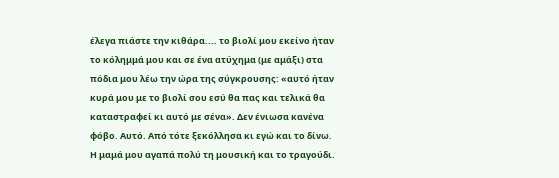έλεγα πιάστε την κιθάρα.... το βιολί μου εκείνο ήταν το κόλημμά μου και σε ένα ατύχημα (με αμάξι) στα πόδια μου λέω την ώρα της σύγκρουσης: «αυτό ήταν κυρά μου με το βιολί σου εσύ θα πας και τελικά θα καταστραφεί κι αυτό με σένα». Δεν ένιωσα κανένα φόβο. Αυτό. Από τότε ξεκόλλησα κι εγώ και το δίνω.
Η μαμά μου αγαπά πολύ τη μουσική και το τραγούδι.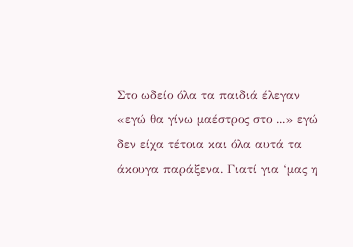Στο ωδείο όλα τα παιδιά έλεγαν «εγώ θα γίνω μαέστρος στο ...» εγώ δεν είχα τέτοια και όλα αυτά τα άκουγα παράξενα. Γιατί για ‘μας η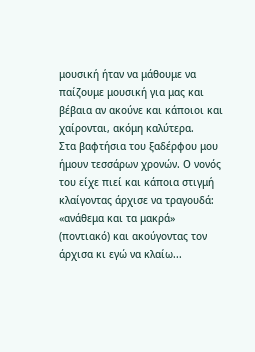μουσική ήταν να μάθουμε να παίζουμε μουσική για μας και βέβαια αν ακούνε και κάποιοι και χαίρονται, ακόμη καλύτερα.
Στα βαφτήσια του ξαδέρφου μου ήμουν τεσσάρων χρονών. Ο νονός του είχε πιεί και κάποια στιγμή κλαίγοντας άρχισε να τραγουδά: «ανάθεμα και τα μακρά» (ποντιακό) και ακούγοντας τον άρχισα κι εγώ να κλαίω...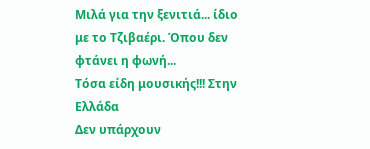Μιλά για την ξενιτιά... ίδιο με το Τζιβαέρι. Όπου δεν φτάνει η φωνή...
Τόσα είδη μουσικής!!! Στην Ελλάδα
Δεν υπάρχουν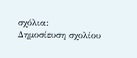σχόλια:
Δημοσίευση σχολίου